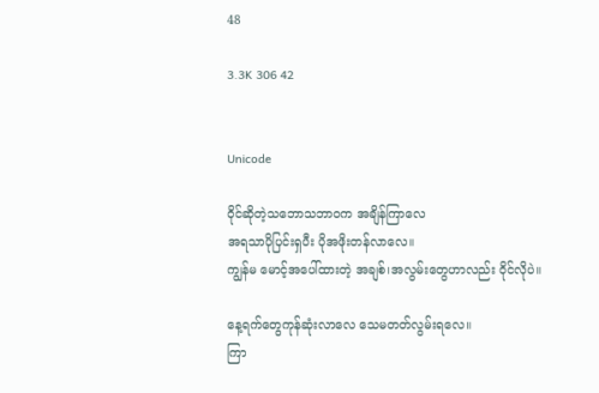48

3.3K 306 42


Unicode

ဝိုင်ဆိုတဲ့သဘောသဘာဝက အချိန်ကြာလေ
အရသာပိုပြင်းရှပီး ပိုအဖိုးတန်လာလေ။
ကျွန်မ မောင့်အပေါ်ထားတဲ့ အချစ်၊အလွမ်းတွေဟာလည်း ဝိုင်လိုပဲ။

နေ့ရက်တွေကုန်ဆုံးလာလေ သေမတတ်လွမ်းရလေ။
ကြာ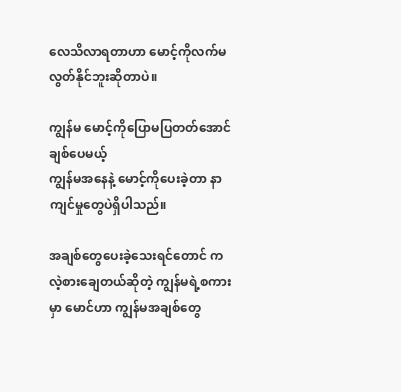လေသိလာရတာဟာ မောင့်ကိုလက်မလွတ်နိုင်ဘူးဆိုတာပဲ။

ကျွန်မ မောင့်ကိုပြောမပြတတ်အောင်ချစ်ပေမယ့်
ကျွန်မအနေနဲ့ မောင့်ကိုပေးခဲ့တာ နာကျင်မှုတွေပဲရှိပါသည်။

အချစ်တွေပေးခဲ့သေးရင်တောင် ကလဲ့စားချေတယ်ဆိုတဲ့ ကျွန်မရဲ့စကားမှာ မောင်ဟာ ကျွန်မအချစ်တွေ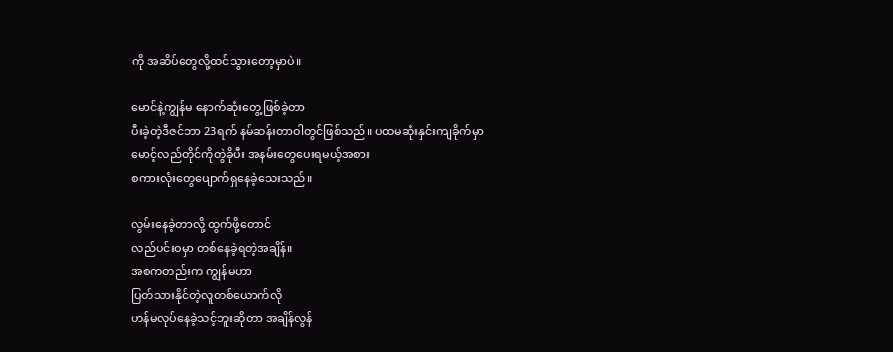ကို အဆိပ်တွေလို့ထင်သွားတော့မှာပဲ။

မောင်နဲ့ကျွန်မ နောက်ဆုံးတွေ့ဖြစ်ခဲ့တာ
ပီးခဲ့တဲ့ဒီဇင်ဘာ 23ရက် နမ်ဆန်းတာဝါတွင်ဖြစ်သည်။ ပထမဆုံးနှင်းကျခိုက်မှာ
မောင့်လည်တိုင်ကိုတွဲခိုပီး အနမ်းတွေပေးရမယ့်အစား
စကားလုံးတွေပျောက်ရှနေခဲ့သေးသည်။

လွမ်းနေခဲ့တာလို့ ထွက်ဖို့တောင်
လည်ပင်းဝမှာ တစ်နေခဲ့ရတဲ့အချိန်။
အစကတည်းက ကျွန်မဟာ
ပြတ်သားနိုင်တဲ့လူတစ်ယောက်လို
ဟန်မလုပ်နေခဲ့သင့်ဘူးဆိုတာ အချိန်လွန်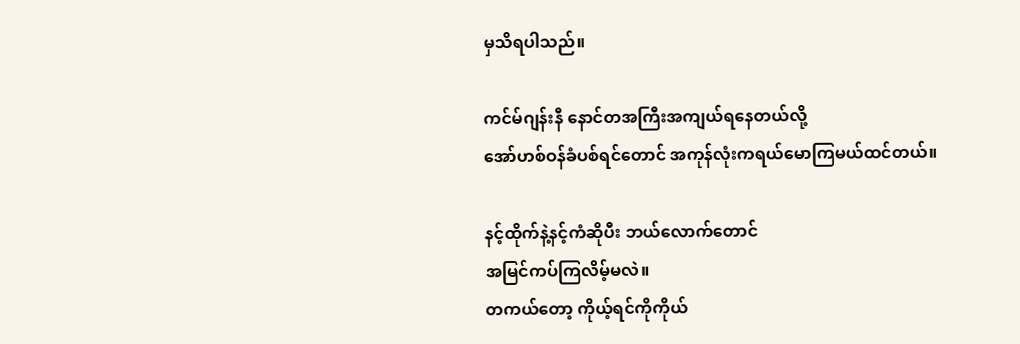မှသိရပါသည်။

ကင်မ်ဂျန်းနီ နောင်တအကြီးအကျယ်ရနေတယ်လို့
အော်ဟစ်ဝန်ခံပစ်ရင်တောင် အကုန်လုံးကရယ်မောကြမယ်ထင်တယ်။

နင့်ထိုက်နဲ့နင့်ကံဆိုပီး ဘယ်လောက်တောင်
အမြင်ကပ်ကြလိမ့်မလဲ။
တကယ်တော့ ကိုယ့်ရင်ကိုကိုယ်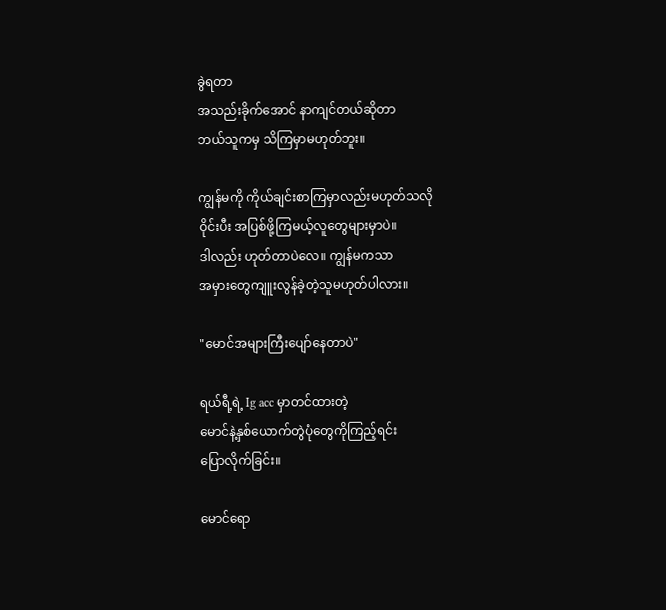ခွဲရတာ
အသည်းခိုက်အောင် နာကျင်တယ်ဆိုတာ
ဘယ်သူကမှ သိကြမှာမဟုတ်ဘူး။

ကျွန်မကို ကိုယ်ချင်းစာကြမှာလည်းမဟုတ်သလို
ဝိုင်းပီး အပြစ်ဖို့ကြမယ့်လူတွေများမှာပဲ။
ဒါလည်း ဟုတ်တာပဲလေ။ ကျွန်မကသာ
အမှားတွေကျူးလွန်ခဲ့တဲ့သူမဟုတ်ပါလား။

"မောင်အများကြီးပျော်နေတာပဲ"

ရယ်ရီ့ရဲ့ Ig acc မှာတင်ထားတဲ့
မောင်နဲ့နှစ်ယောက်တွဲပုံတွေကိုကြည့်ရင်း
ပြောလိုက်ခြင်း။

မောင်ရော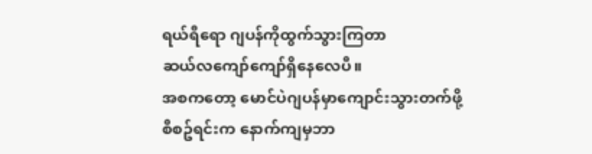ရယ်ရီရော ဂျပန်ကိုထွက်သွားကြတာ
ဆယ်လကျော်ကျော်ရှိနေလေပီ။
အစကတော့ မောင်ပဲဂျပန်မှာကျောင်းသွားတက်ဖို့
စီစဥ်ရင်းက နောက်ကျမှဘာ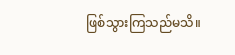ဖြစ်သွားကြသည်မသိ။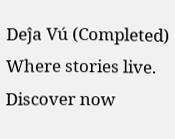Deĵa Vú (Completed) Where stories live. Discover now